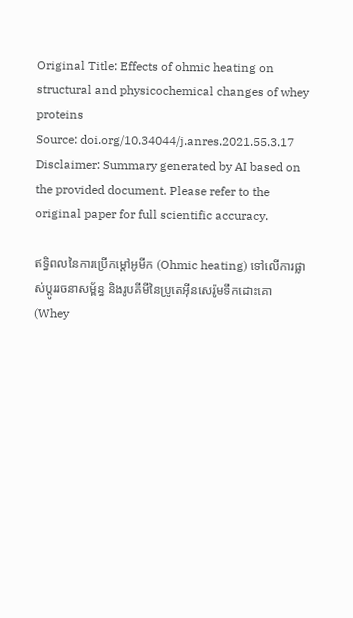Original Title: Effects of ohmic heating on structural and physicochemical changes of whey proteins
Source: doi.org/10.34044/j.anres.2021.55.3.17
Disclaimer: Summary generated by AI based on the provided document. Please refer to the original paper for full scientific accuracy.

ឥទ្ធិពលនៃការប្រើកម្តៅអូមីក (Ohmic heating) ទៅលើការផ្លាស់ប្តូររចនាសម្ព័ន្ធ និងរូបគីមីនៃប្រូតេអ៊ីនសេរ៉ូមទឹកដោះគោ (Whey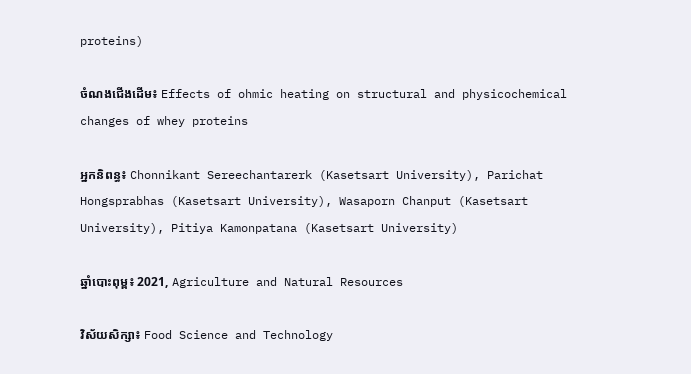proteins)

ចំណងជើងដើម៖ Effects of ohmic heating on structural and physicochemical changes of whey proteins

អ្នកនិពន្ធ៖ Chonnikant Sereechantarerk (Kasetsart University), Parichat Hongsprabhas (Kasetsart University), Wasaporn Chanput (Kasetsart University), Pitiya Kamonpatana (Kasetsart University)

ឆ្នាំបោះពុម្ព៖ 2021, Agriculture and Natural Resources

វិស័យសិក្សា៖ Food Science and Technology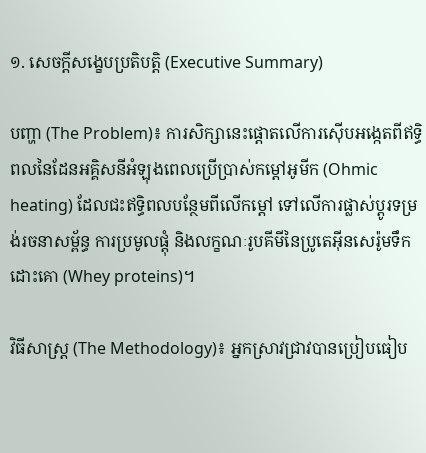១. សេចក្តីសង្ខេបប្រតិបត្តិ (Executive Summary)

បញ្ហា (The Problem)៖ ការសិក្សានេះផ្តោតលើការស៊ើបអង្កេតពីឥទ្ធិពលនៃដែនអគ្គិសនីអំឡុងពេលប្រើប្រាស់កម្តៅអូមីក (Ohmic heating) ដែលជះឥទ្ធិពលបន្ថែមពីលើកម្តៅ ទៅលើការផ្លាស់ប្តូរទម្រង់រចនាសម្ព័ន្ធ ការប្រមូលផ្តុំ និងលក្ខណៈរូបគីមីនៃប្រូតេអ៊ីនសេរ៉ូមទឹកដោះគោ (Whey proteins)។

វិធីសាស្ត្រ (The Methodology)៖ អ្នកស្រាវជ្រាវបានប្រៀបធៀប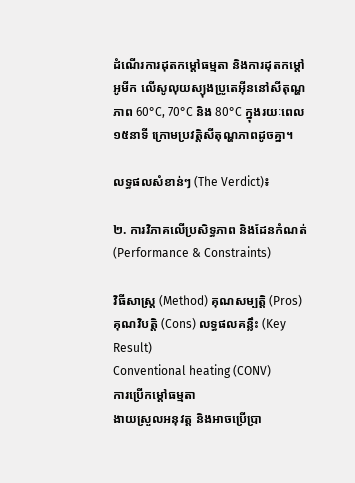ដំណើរការដុតកម្តៅធម្មតា និងការដុតកម្តៅអូមីក លើសូលុយស្យុងប្រូតេអ៊ីននៅសីតុណ្ហភាព 60°C, 70°C និង 80°C ក្នុងរយៈពេល ១៥នាទី ក្រោមប្រវត្តិសីតុណ្ហភាពដូចគ្នា។

លទ្ធផលសំខាន់ៗ (The Verdict)៖

២. ការវិភាគលើប្រសិទ្ធភាព និងដែនកំណត់ (Performance & Constraints)

វិធីសាស្ត្រ (Method) គុណសម្បត្តិ (Pros) គុណវិបត្តិ (Cons) លទ្ធផលគន្លឹះ (Key Result)
Conventional heating (CONV)
ការប្រើកម្តៅធម្មតា
ងាយស្រួលអនុវត្ត និងអាចប្រើប្រា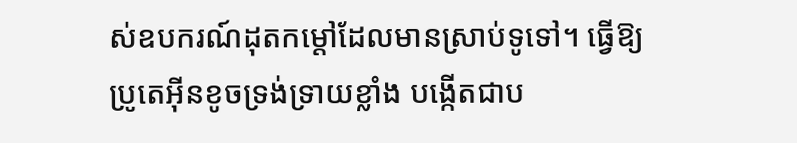ស់ឧបករណ៍ដុតកម្តៅដែលមានស្រាប់ទូទៅ។ ធ្វើឱ្យប្រូតេអ៊ីនខូចទ្រង់ទ្រាយខ្លាំង បង្កើតជាប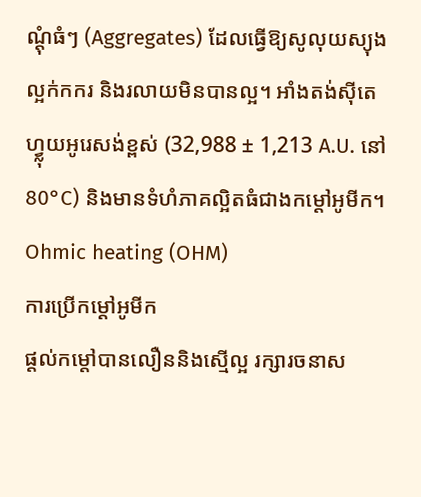ណ្តុំធំៗ (Aggregates) ដែលធ្វើឱ្យសូលុយស្យុងល្អក់កករ និងរលាយមិនបានល្អ។ អាំងតង់ស៊ីតេហ្វ្លុយអូរេសង់ខ្ពស់ (32,988 ± 1,213 A.U. នៅ 80°C) និងមានទំហំភាគល្អិតធំជាងកម្តៅអូមីក។
Ohmic heating (OHM)
ការប្រើកម្តៅអូមីក
ផ្តល់កម្តៅបានលឿននិងស្មើល្អ រក្សារចនាស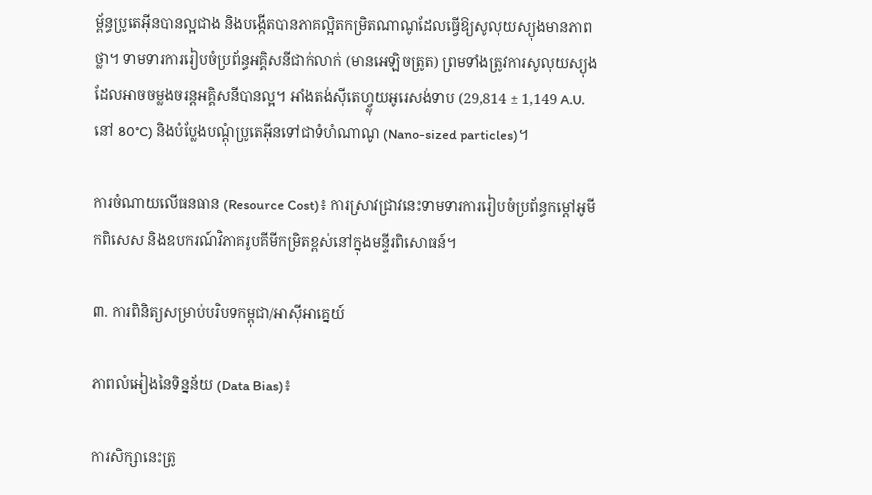ម្ព័ន្ធប្រូតេអ៊ីនបានល្អជាង និងបង្កើតបានភាគល្អិតកម្រិតណាណូដែលធ្វើឱ្យសូលុយស្យុងមានភាពថ្លា។ ទាមទារការរៀបចំប្រព័ន្ធអគ្គិសនីជាក់លាក់ (មានអេឡិចត្រូត) ព្រមទាំងត្រូវការសូលុយស្យុងដែលអាចចម្លងចរន្តអគ្គិសនីបានល្អ។ អាំងតង់ស៊ីតេហ្វ្លុយអូរេសង់ទាប (29,814 ± 1,149 A.U. នៅ 80°C) និងបំប្លែងបណ្តុំប្រូតេអ៊ីនទៅជាទំហំណាណូ (Nano-sized particles)។

ការចំណាយលើធនធាន (Resource Cost)៖ ការស្រាវជ្រាវនេះទាមទារការរៀបចំប្រព័ន្ធកម្តៅអូមីកពិសេស និងឧបករណ៍វិភាគរូបគីមីកម្រិតខ្ពស់នៅក្នុងមន្ទីរពិសោធន៍។

៣. ការពិនិត្យសម្រាប់បរិបទកម្ពុជា/អាស៊ីអាគ្នេយ៍

ភាពលំអៀងនៃទិន្នន័យ (Data Bias)៖

ការសិក្សានេះត្រូ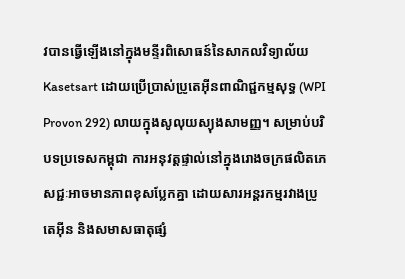វបានធ្វើឡើងនៅក្នុងមន្ទីរពិសោធន៍នៃសាកលវិទ្យាល័យ Kasetsart ដោយប្រើប្រាស់ប្រូតេអ៊ីនពាណិជ្ជកម្មសុទ្ធ (WPI Provon 292) លាយក្នុងសូលុយស្យុងសាមញ្ញ។ សម្រាប់បរិបទប្រទេសកម្ពុជា ការអនុវត្តផ្ទាល់នៅក្នុងរោងចក្រផលិតភេសជ្ជៈអាចមានភាពខុសប្លែកគ្នា ដោយសារអន្តរកម្មរវាងប្រូតេអ៊ីន និងសមាសធាតុផ្សំ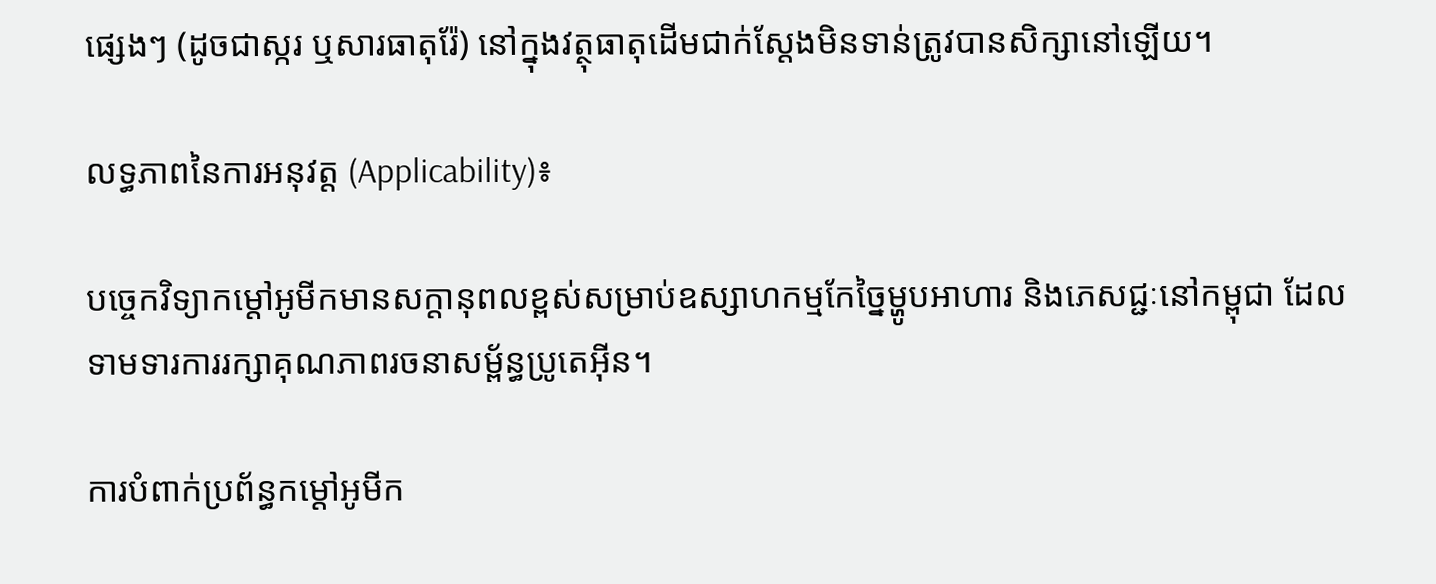ផ្សេងៗ (ដូចជាស្ករ ឬសារធាតុរ៉ែ) នៅក្នុងវត្ថុធាតុដើមជាក់ស្តែងមិនទាន់ត្រូវបានសិក្សានៅឡើយ។

លទ្ធភាពនៃការអនុវត្ត (Applicability)៖

បច្ចេកវិទ្យាកម្តៅអូមីកមានសក្តានុពលខ្ពស់សម្រាប់ឧស្សាហកម្មកែច្នៃម្ហូបអាហារ និងភេសជ្ជៈនៅកម្ពុជា ដែលទាមទារការរក្សាគុណភាពរចនាសម្ព័ន្ធប្រូតេអ៊ីន។

ការបំពាក់ប្រព័ន្ធកម្តៅអូមីក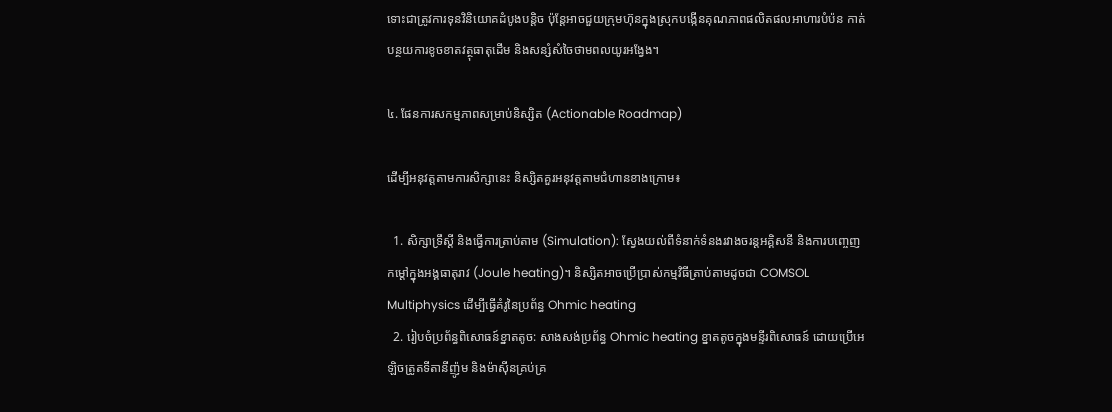ទោះជាត្រូវការទុនវិនិយោគដំបូងបន្តិច ប៉ុន្តែអាចជួយក្រុមហ៊ុនក្នុងស្រុកបង្កើនគុណភាពផលិតផលអាហារបំប៉ន កាត់បន្ថយការខូចខាតវត្ថុធាតុដើម និងសន្សំសំចៃថាមពលយូរអង្វែង។

៤. ផែនការសកម្មភាពសម្រាប់និស្សិត (Actionable Roadmap)

ដើម្បីអនុវត្តតាមការសិក្សានេះ និស្សិតគួរអនុវត្តតាមជំហានខាងក្រោម៖

  1. សិក្សាទ្រឹស្តី និងធ្វើការត្រាប់តាម (Simulation): ស្វែងយល់ពីទំនាក់ទំនងរវាងចរន្តអគ្គិសនី និងការបញ្ចេញកម្តៅក្នុងអង្គធាតុរាវ (Joule heating)។ និស្សិតអាចប្រើប្រាស់កម្មវិធីត្រាប់តាមដូចជា COMSOL Multiphysics ដើម្បីធ្វើគំរូនៃប្រព័ន្ធ Ohmic heating
  2. រៀបចំប្រព័ន្ធពិសោធន៍ខ្នាតតូច: សាងសង់ប្រព័ន្ធ Ohmic heating ខ្នាតតូចក្នុងមន្ទីរពិសោធន៍ ដោយប្រើអេឡិចត្រូតទីតានីញ៉ូម និងម៉ាស៊ីនគ្រប់គ្រ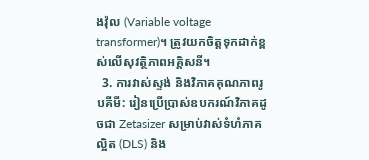ងវ៉ុល (Variable voltage transformer)។ ត្រូវយកចិត្តទុកដាក់ខ្ពស់លើសុវត្ថិភាពអគ្គិសនី។
  3. ការវាស់ស្ទង់ និងវិភាគគុណភាពរូបគីមី: រៀនប្រើប្រាស់ឧបករណ៍វិភាគដូចជា Zetasizer សម្រាប់វាស់ទំហំភាគល្អិត (DLS) និង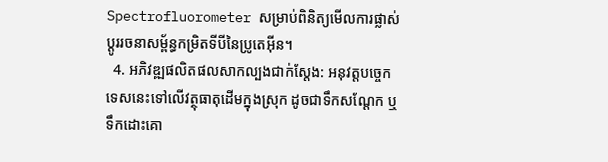Spectrofluorometer សម្រាប់ពិនិត្យមើលការផ្លាស់ប្តូររចនាសម្ព័ន្ធកម្រិតទីបីនៃប្រូតេអ៊ីន។
  4. អភិវឌ្ឍផលិតផលសាកល្បងជាក់ស្តែង: អនុវត្តបច្ចេកទេសនេះទៅលើវត្ថុធាតុដើមក្នុងស្រុក ដូចជាទឹកសណ្តែក ឬទឹកដោះគោ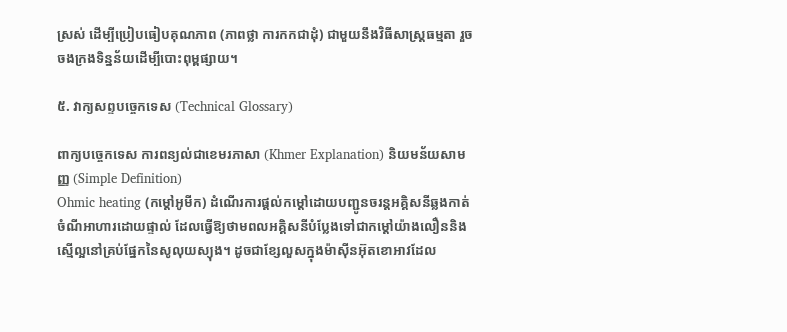ស្រស់ ដើម្បីប្រៀបធៀបគុណភាព (ភាពថ្លា ការកកជាដុំ) ជាមួយនឹងវិធីសាស្ត្រធម្មតា រួចចងក្រងទិន្នន័យដើម្បីបោះពុម្ពផ្សាយ។

៥. វាក្យសព្ទបច្ចេកទេស (Technical Glossary)

ពាក្យបច្ចេកទេស ការពន្យល់ជាខេមរភាសា (Khmer Explanation) និយមន័យសាមញ្ញ (Simple Definition)
Ohmic heating (កម្តៅអូមីក) ដំណើរការផ្តល់កម្តៅដោយបញ្ជូនចរន្តអគ្គិសនីឆ្លងកាត់ចំណីអាហារដោយផ្ទាល់ ដែលធ្វើឱ្យថាមពលអគ្គិសនីបំប្លែងទៅជាកម្តៅយ៉ាងលឿននិងស្មើល្អនៅគ្រប់ផ្នែកនៃសូលុយស្យុង។ ដូចជាខ្សែលួសក្នុងម៉ាស៊ីនអ៊ុតខោអាវដែល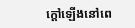ក្តៅឡើងនៅពេ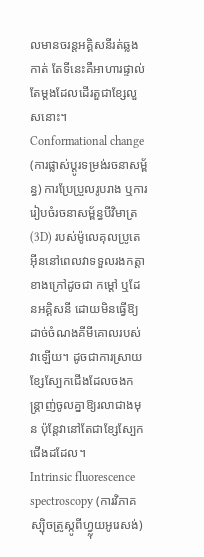លមានចរន្តអគ្គិសនីរត់ឆ្លងកាត់ តែទីនេះគឺអាហារផ្ទាល់តែម្តងដែលដើរតួជាខ្សែលួសនោះ។
Conformational change (ការផ្លាស់ប្តូរទម្រង់រចនាសម្ព័ន្ធ) ការប្រែប្រួលរូបរាង ឬការរៀបចំរចនាសម្ព័ន្ធបីវិមាត្រ (3D) របស់ម៉ូលេគុលប្រូតេអ៊ីននៅពេលវាទទួលរងកត្តាខាងក្រៅដូចជា កម្តៅ ឬដែនអគ្គិសនី ដោយមិនធ្វើឱ្យដាច់ចំណងគីមីគោលរបស់វាឡើយ។ ដូចជាការស្រាយខ្សែស្បែកជើងដែលចងកន្ត្រាញ់ចូលគ្នាឱ្យរលាជាងមុន ប៉ុន្តែវានៅតែជាខ្សែស្បែកជើងដដែល។
Intrinsic fluorescence spectroscopy (ការវិភាគស្ប៉ិចត្រូស្កូពីហ្វ្លុយអូរេសង់)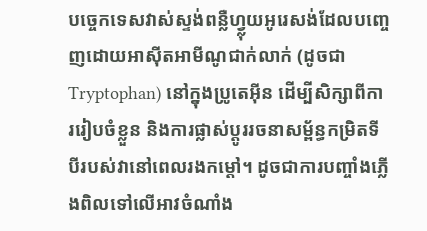បច្ចេកទេសវាស់ស្ទង់ពន្លឺហ្វ្លុយអូរេសង់ដែលបញ្ចេញដោយអាស៊ីតអាមីណូជាក់លាក់ (ដូចជា Tryptophan) នៅក្នុងប្រូតេអ៊ីន ដើម្បីសិក្សាពីការរៀបចំខ្លួន និងការផ្លាស់ប្តូររចនាសម្ព័ន្ធកម្រិតទីបីរបស់វានៅពេលរងកម្តៅ។ ដូចជាការបញ្ចាំងភ្លើងពិលទៅលើអាវចំណាំង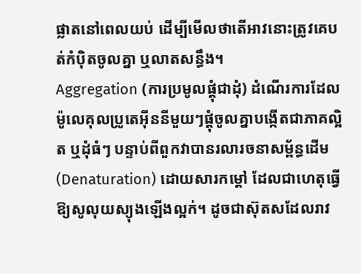ផ្លាតនៅពេលយប់ ដើម្បីមើលថាតើអាវនោះត្រូវគេបត់កំប៉ិតចូលគ្នា ឬលាតសន្ធឹង។
Aggregation (ការប្រមូលផ្តុំជាដុំ) ដំណើរការដែលម៉ូលេគុលប្រូតេអ៊ីននីមួយៗផ្តុំចូលគ្នាបង្កើតជាភាគល្អិត ឬដុំធំៗ បន្ទាប់ពីពួកវាបានរលារចនាសម្ព័ន្ធដើម (Denaturation) ដោយសារកម្តៅ ដែលជាហេតុធ្វើឱ្យសូលុយស្យុងឡើងល្អក់។ ដូចជាស៊ុតសដែលរាវ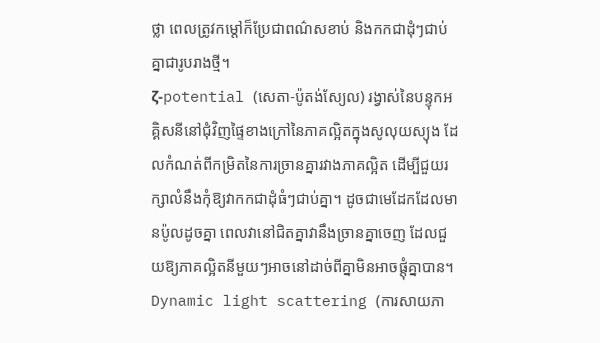ថ្លា ពេលត្រូវកម្តៅក៏ប្រែជាពណ៌សខាប់ និងកកជាដុំៗជាប់គ្នាជារូបរាងថ្មី។
ζ-potential (សេតា-ប៉ូតង់ស្យែល) រង្វាស់នៃបន្ទុកអគ្គិសនីនៅជុំវិញផ្ទៃខាងក្រៅនៃភាគល្អិតក្នុងសូលុយស្យុង ដែលកំណត់ពីកម្រិតនៃការច្រានគ្នារវាងភាគល្អិត ដើម្បីជួយរក្សាលំនឹងកុំឱ្យវាកកជាដុំធំៗជាប់គ្នា។ ដូចជាមេដែកដែលមានប៉ូលដូចគ្នា ពេលវានៅជិតគ្នាវានឹងច្រានគ្នាចេញ ដែលជួយឱ្យភាគល្អិតនីមួយៗអាចនៅដាច់ពីគ្នាមិនអាចផ្តុំគ្នាបាន។
Dynamic light scattering (ការសាយភា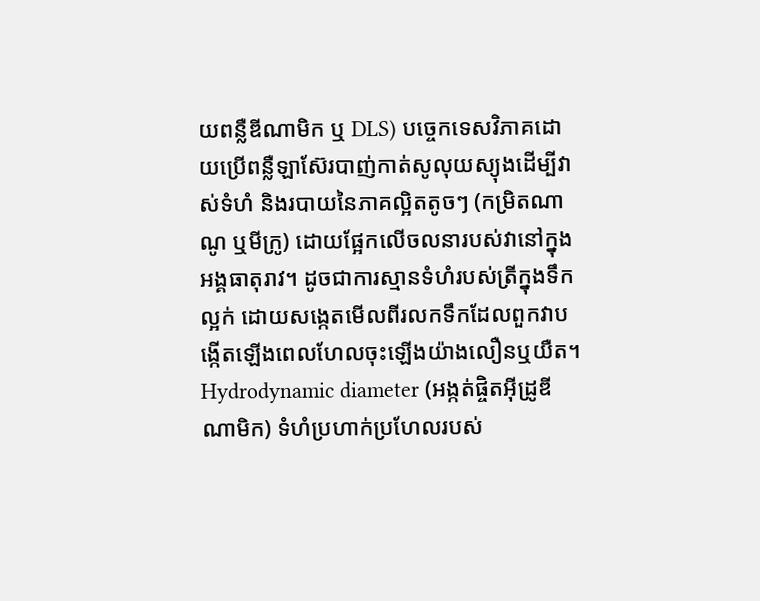យពន្លឺឌីណាមិក ឬ DLS) បច្ចេកទេសវិភាគដោយប្រើពន្លឺឡាស៊ែរបាញ់កាត់សូលុយស្យុងដើម្បីវាស់ទំហំ និងរបាយនៃភាគល្អិតតូចៗ (កម្រិតណាណូ ឬមីក្រូ) ដោយផ្អែកលើចលនារបស់វានៅក្នុងអង្គធាតុរាវ។ ដូចជាការស្មានទំហំរបស់ត្រីក្នុងទឹកល្អក់ ដោយសង្កេតមើលពីរលកទឹកដែលពួកវាបង្កើតឡើងពេលហែលចុះឡើងយ៉ាងលឿនឬយឺត។
Hydrodynamic diameter (អង្កត់ផ្ចិតអ៊ីដ្រូឌីណាមិក) ទំហំប្រហាក់ប្រហែលរបស់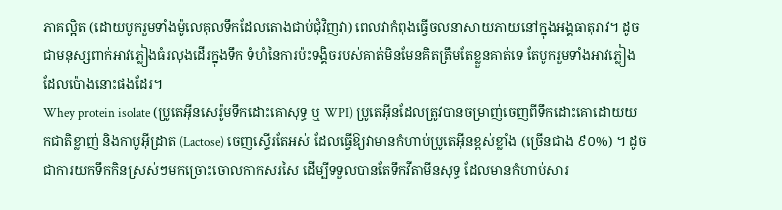ភាគល្អិត (ដោយបូករួមទាំងម៉ូលេគុលទឹកដែលតោងជាប់ជុំវិញវា) ពេលវាកំពុងធ្វើចលនាសាយភាយនៅក្នុងអង្គធាតុរាវ។ ដូចជាមនុស្សពាក់អាវភ្លៀងធំរលុងដើរក្នុងទឹក ទំហំនៃការប៉ះទង្គិចរបស់គាត់មិនមែនគិតត្រឹមតែខ្លួនគាត់ទេ តែបូករួមទាំងអាវភ្លៀងដែលប៉ោងនោះផងដែរ។
Whey protein isolate (ប្រូតេអ៊ីនសេរ៉ូមទឹកដោះគោសុទ្ធ ឬ WPI) ប្រូតេអ៊ីនដែលត្រូវបានចម្រាញ់ចេញពីទឹកដោះគោដោយយកជាតិខ្លាញ់ និងកាបូអ៊ីដ្រាត (Lactose) ចេញស្ទើរតែអស់ ដែលធ្វើឱ្យវាមានកំហាប់ប្រូតេអ៊ីនខ្ពស់ខ្លាំង (ច្រើនជាង ៩០%) ។ ដូចជាការយកទឹកកិនស្រស់ៗមកច្រោះចោលកាកសរសៃ ដើម្បីទទួលបានតែទឹកវីតាមីនសុទ្ធ ដែលមានកំហាប់សារ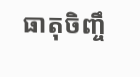ធាតុចិញ្ចឹ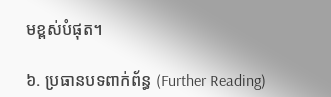មខ្ពស់បំផុត។

៦. ប្រធានបទពាក់ព័ន្ធ (Further Reading)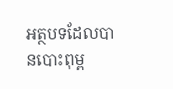អត្ថបទដែលបានបោះពុម្ព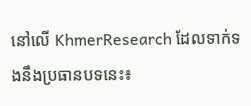នៅលើ KhmerResearch ដែលទាក់ទងនឹងប្រធានបទនេះ៖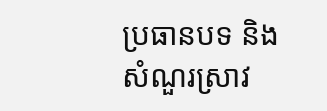ប្រធានបទ និងសំណួរស្រាវ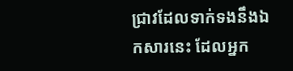ជ្រាវដែលទាក់ទងនឹងឯកសារនេះ ដែលអ្នក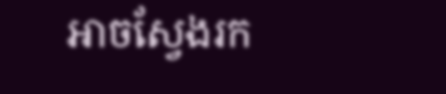អាចស្វែងរក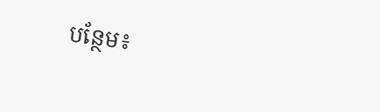បន្ថែម៖